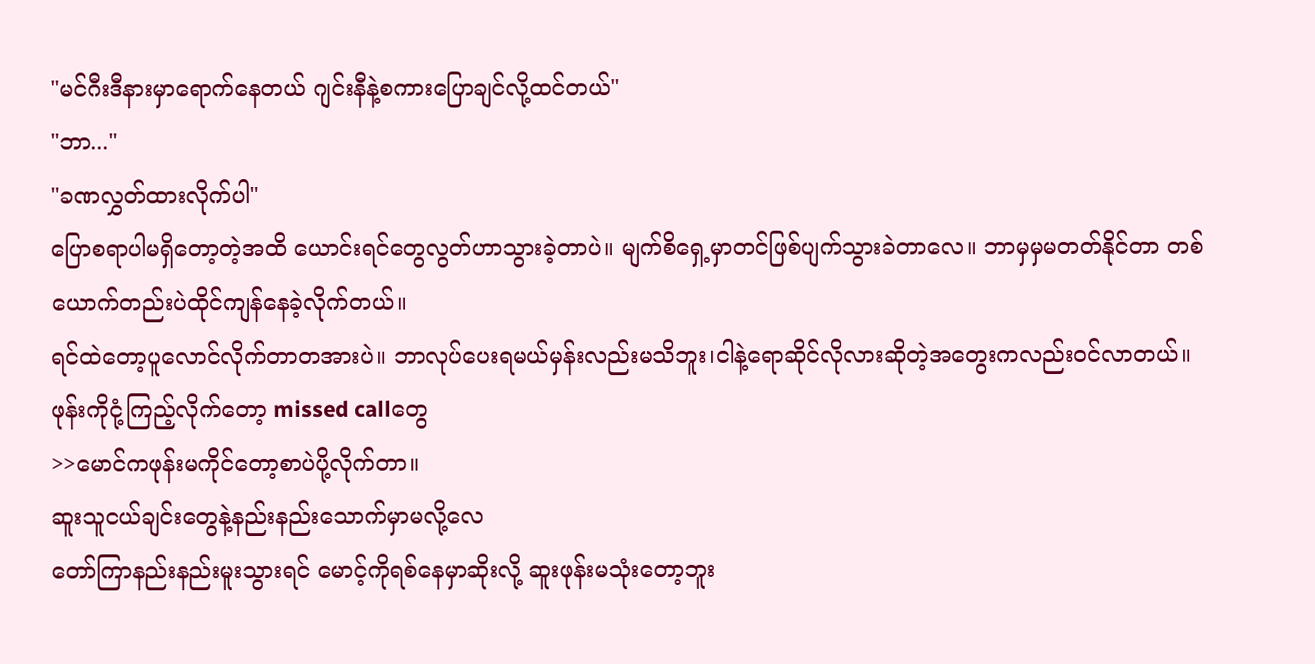"မင်ဂီးဒီနားမှာရောက်နေတယ် ဂျင်းနီနဲ့စကားပြောချင်လို့ထင်တယ်"
"ဘာ..."
"ခဏလွှတ်ထားလိုက်ပါ"
ပြောစရာပါမရှိတော့တဲ့အထိ ယောင်းရင်တွေလွတ်ဟာသွားခဲ့တာပဲ။ မျက်စိရှေ့မှာတင်ဖြစ်ပျက်သွားခဲတာလေ။ ဘာမှမှမတတ်နိုင်တာ တစ်ယောက်တည်းပဲထိုင်ကျန်နေခဲ့လိုက်တယ်။
ရင်ထဲတော့ပူလောင်လိုက်တာတအားပဲ။ ဘာလုပ်ပေးရမယ်မှန်းလည်းမသိဘူး၊ငါနဲ့ရောဆိုင်လိုလားဆိုတဲ့အတွေးကလည်း၀င်လာတယ်။
ဖုန်းကိုငုံ့ကြည့်လိုက်တော့ missed callတွေ
>>မောင်ကဖုန်းမကိုင်တော့စာပဲပို့လိုက်တာ။
ဆူးသူငယ်ချင်းတွေနဲ့နည်းနည်းသောက်မှာမလို့လေ
တော်ကြာနည်းနည်းမူးသွားရင် မောင့်ကိုရစ်နေမှာဆိုးလို့ ဆူးဖုန်းမသုံးတော့ဘူး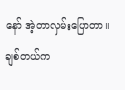နော် အဲ့တာလှမ်းပြောတာ။
ချစ်တယ်က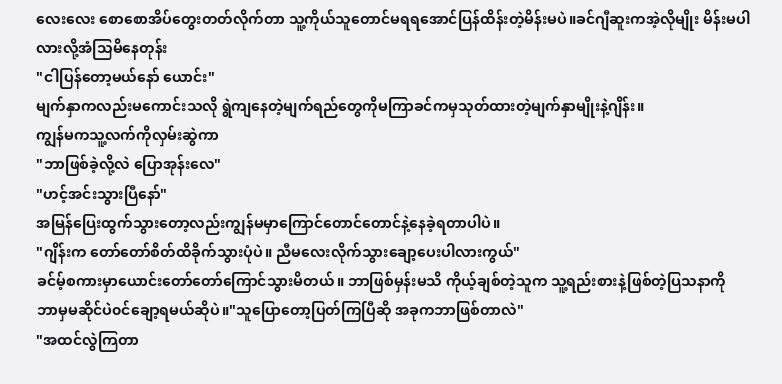လေးလေး စောစောအိပ်တွေးတတ်လိုက်တာ သူ့ကိုယ်သူတောင်မရရအောင်ပြန်ထိန်းတဲ့မိန်းမပဲ။ခင်ဂျီဆူးကအဲ့လိုမျိုး မိန်းမပါလားလို့အံသြမိနေတုန်း
"ငါပြန်တော့မယ်နော် ယောင်း"
မျက်နှာကလည်းမကောင်းသလို ရွဲကျနေတဲ့မျက်ရည်တွေကိုမကြာခင်ကမှသုတ်ထားတဲ့မျက်နှာမျိုးနဲ့ဂျိန်း။
ကျွန်မကသူ့လက်ကိုလှမ်းဆွဲကာ
"ဘာဖြစ်ခဲ့လို့လဲ ပြောအုန်းလေ"
"ဟင့်အင်းသွားပြီနော်"
အမြန်ပြေးထွက်သွားတော့လည်းကျွန်မမှာကြောင်တောင်တောင်နဲ့နေခဲ့ရတာပါပဲ။
"ဂျိန်းက တော်တော်စိတ်ထိခိုက်သွားပုံပဲ။ ညီမလေးလိုက်သွားချော့ပေးပါလားကွယ်"
ခင်မ့်စကားမှာယောင်းတော်တော်ကြောင်သွားမိတယ်။ ဘာဖြစ်မှန်းမသိ ကိုယ့်ချစ်တဲ့သူက သူ့ရည်းစားနဲ့ဖြစ်တဲ့ပြသနာကို
ဘာမှမဆိုင်ပဲ၀င်ချော့ရမယ်ဆိုပဲ။"သူပြောတော့ပြတ်ကြပြီဆို အခုကဘာဖြစ်တာလဲ"
"အထင်လွဲကြတာ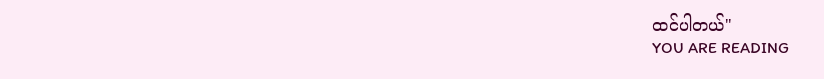ထင်ပါတယ်"
YOU ARE READING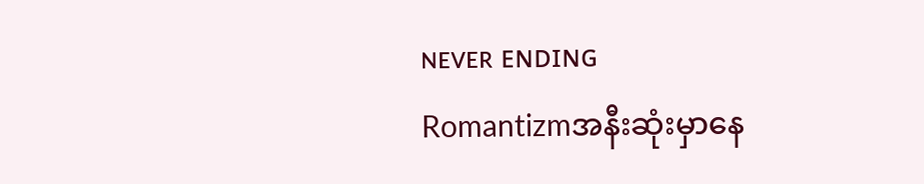ɴᴇᴠᴇʀ ᴇɴᴅɪɴɢ
Romantizmအနီးဆုံးမှာနေ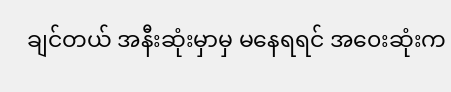ချင်တယ် အနီးဆုံးမှာမှ မနေရရင် အ၀ေးဆုံးက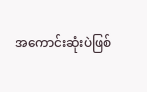အကောင်းဆုံးပဲဖြစ်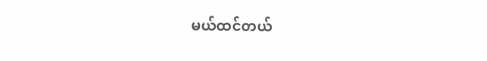မယ်ထင်တယ်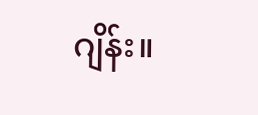ဂျိန်း။